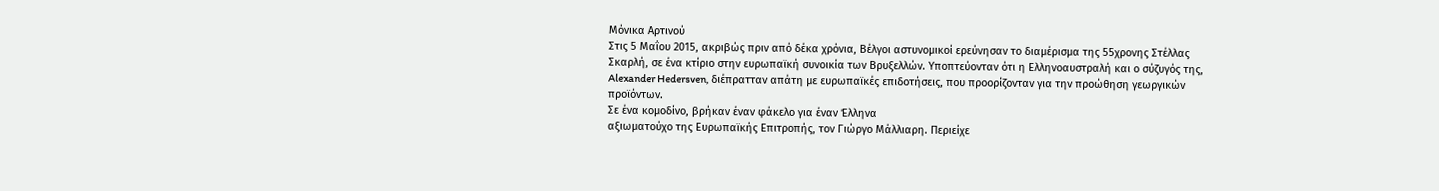Μόνικα Αρτινού
Στις 5 Μαΐου 2015, ακριβώς πριν από δέκα χρόνια, Βέλγοι αστυνομικοί ερεύνησαν το διαμέρισμα της 55χρονης Στέλλας Σκαρλή, σε ένα κτίριο στην ευρωπαϊκή συνοικία των Βρυξελλών. Υποπτεύονταν ότι η Ελληνοαυστραλή και ο σύζυγός της, Alexander Hedersven, διέπρατταν απάτη με ευρωπαϊκές επιδοτήσεις, που προορίζονταν για την προώθηση γεωργικών προϊόντων.
Σε ένα κομοδίνο, βρήκαν έναν φάκελο για έναν Έλληνα
αξιωματούχο της Ευρωπαϊκής Επιτροπής, τον Γιώργο Μάλλιαρη. Περιείχε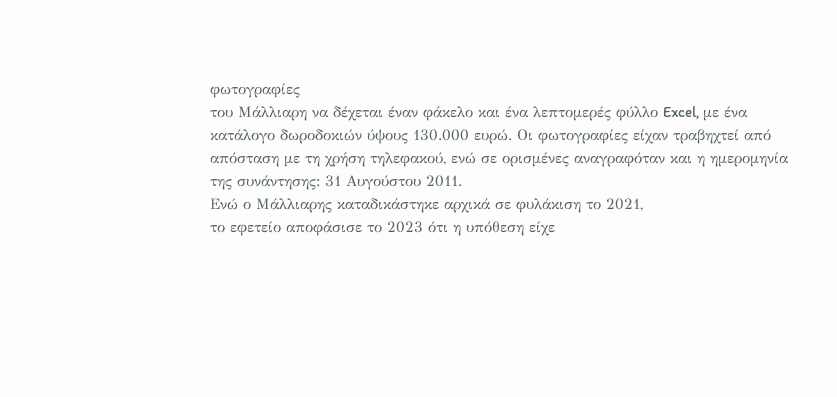φωτογραφίες
του Μάλλιαρη να δέχεται έναν φάκελο και ένα λεπτομερές φύλλο Excel, με ένα
κατάλογο δωροδοκιών ύψους 130.000 ευρώ. Οι φωτογραφίες είχαν τραβηχτεί από
απόσταση με τη χρήση τηλεφακού, ενώ σε ορισμένες αναγραφόταν και η ημερομηνία
της συνάντησης: 31 Αυγούστου 2011.
Ενώ ο Μάλλιαρης καταδικάστηκε αρχικά σε φυλάκιση το 2021,
το εφετείο αποφάσισε το 2023 ότι η υπόθεση είχε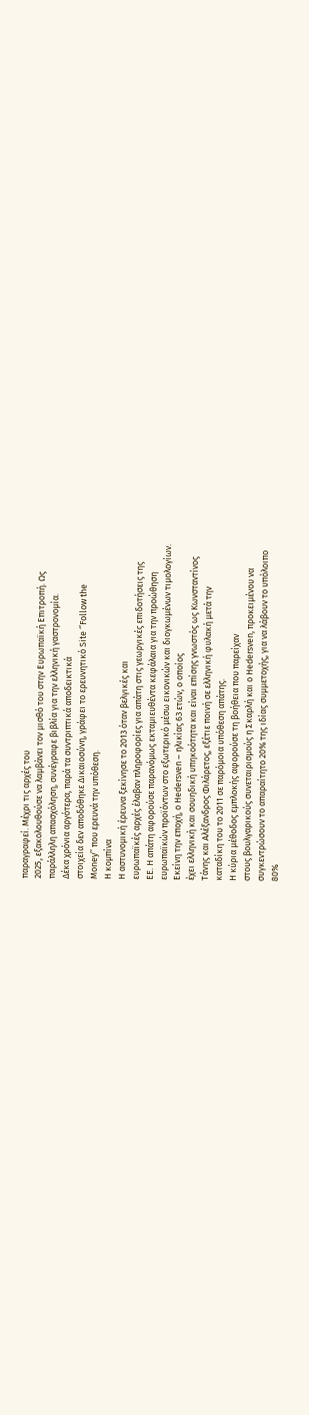παραγραφεί. Μέχρι τις αρχές του
2025, εξακολουθούσε να λαμβάνει τον μισθό του στην Ευρωπαϊκή Επιτροπή. Ως
παράλληλη απασχόληση, συνέγραφε βιβλία για την ελληνική γαστρονομία.
Δέκα χρόνια αργότερα, παρά τα συντριπτικά αποδεικτικά
στοιχεία δεν αποδόθηκε Δικαιοσύνη, γράφει το ερευνητικό Site ‘’Follow the
Money’’ που ερευνά την υπόθεση.
Η κομπίνα
Η αστυνομική έρευνα ξεκίνησε το 2013 όταν βελγικές και
ευρωπαϊκές αρχές έλαβαν πληροφορίες για απάτη στις γεωργικές επιδοτήσεις της
ΕΕ. Η απάτη αφορούσε παρανόμως εκταμιευθέντα κεφάλαια για την προώθηση
ευρωπαϊκών προϊόντων στο εξωτερικό μέσω εικονικών και διογκωμένων τιμολογίων.
Εκείνη την εποχή, ο Hedersven – ηλικίας 63 ετών, ο οποίος
έχει ελληνική και σουηδική υπηκοότητα και είναι επίσης γνωστός ως Κωνσταντίνος
Τάνης και Αλέξανδρος Φιλάρετος, εξέτιε ποινή σε ελληνική φυλακή μετά την
καταδίκη του το 2011 σε παρόμοια υπόθεση απάτης.
Η κύρια μέθοδος εμπλοκής αφορούσε τη βοήθεια που παρείχαν
στους βουλγαρικούς συνεταιρισμούς η Σκαρλή και ο Hedersven, προκειμένου να
συγκεντρώσουν το απαραίτητο 20% της ιδίας συμμετοχής, για να λάβουν το υπόλοιπο
80%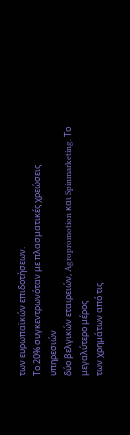των ευρωπαϊκών επιδοτήσεων.
Το 20% συγκεντρωνόταν με πλασματικές χρεώσεις υπηρεσιών
δύο βελγικών εταιρειών, Agropromotion και Spinmarketing. Το μεγαλύτερο μέρος
των χρημάτων από τις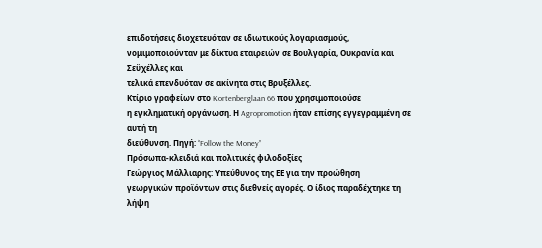επιδοτήσεις διοχετευόταν σε ιδιωτικούς λογαριασμούς,
νομιμοποιούνταν με δίκτυα εταιρειών σε Βουλγαρία, Ουκρανία και Σεϋχέλλες και
τελικά επενδυόταν σε ακίνητα στις Βρυξέλλες.
Κτίριο γραφείων στο Kortenberglaan 66 που χρησιμοποιούσε
η εγκληματική οργάνωση. Η Agropromotion ήταν επίσης εγγεγραμμένη σε αυτή τη
διεύθυνση. Πηγή: ‘’Follow the Money’’
Πρόσωπα-κλειδιά και πολιτικές φιλοδοξίες
Γεώργιος Μάλλιαρης: Υπεύθυνος της ΕΕ για την προώθηση
γεωργικών προϊόντων στις διεθνείς αγορές. Ο ίδιος παραδέχτηκε τη λήψη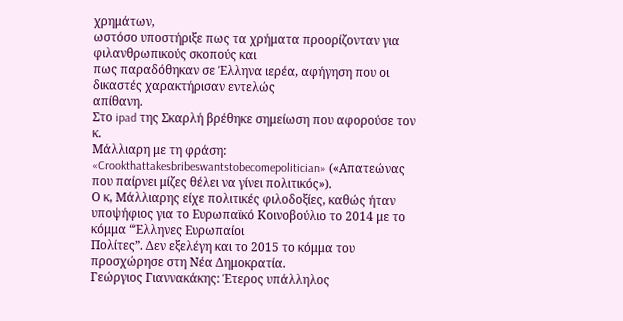χρημάτων,
ωστόσο υποστήριξε πως τα χρήματα προορίζονταν για φιλανθρωπικούς σκοπούς και
πως παραδόθηκαν σε Έλληνα ιερέα, αφήγηση που οι δικαστές χαρακτήρισαν εντελώς
απίθανη.
Στο ipad της Σκαρλή βρέθηκε σημείωση που αφορούσε τον κ.
Μάλλιαρη με τη φράση: «Crookthattakesbribeswantstobecomepolitician» («Απατεώνας
που παίρνει μίζες θέλει να γίνει πολιτικός»).
Ο κ, Μάλλιαρης είχε πολιτικές φιλοδοξίες, καθώς ήταν
υποψήφιος για το Ευρωπαϊκό Κοινοβούλιο το 2014 με το κόμμα “Έλληνες Ευρωπαίοι
Πολίτες”. Δεν εξελέγη και το 2015 το κόμμα του προσχώρησε στη Νέα Δημοκρατία.
Γεώργιος Γιαννακάκης: Έτερος υπάλληλος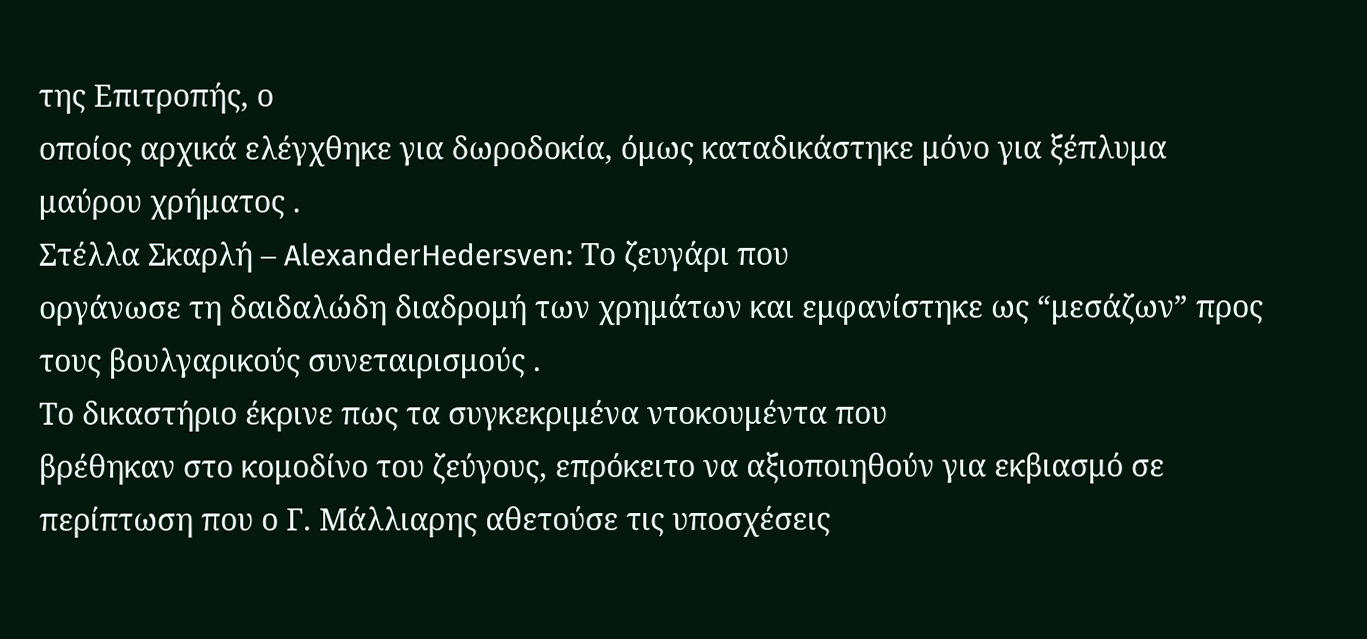της Επιτροπής, ο
οποίος αρχικά ελέγχθηκε για δωροδοκία, όμως καταδικάστηκε μόνο για ξέπλυμα
μαύρου χρήματος .
Στέλλα Σκαρλή – AlexanderHedersven: Το ζευγάρι που
οργάνωσε τη δαιδαλώδη διαδρομή των χρημάτων και εμφανίστηκε ως “μεσάζων” προς
τους βουλγαρικούς συνεταιρισμούς .
Το δικαστήριο έκρινε πως τα συγκεκριμένα ντοκουμέντα που
βρέθηκαν στο κομοδίνο του ζεύγους, επρόκειτο να αξιοποιηθούν για εκβιασμό σε
περίπτωση που ο Γ. Μάλλιαρης αθετούσε τις υποσχέσεις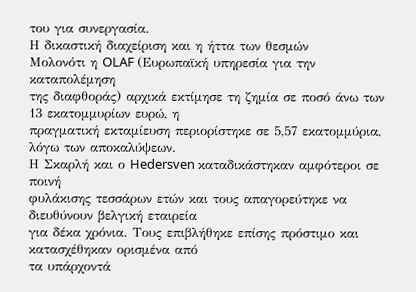του για συνεργασία.
Η δικαστική διαχείριση και η ήττα των θεσμών
Μολονότι η OLAF (Ευρωπαϊκή υπηρεσία για την καταπολέμηση
της διαφθοράς) αρχικά εκτίμησε τη ζημία σε ποσό άνω των 13 εκατομμυρίων ευρώ, η
πραγματική εκταμίευση περιορίστηκε σε 5,57 εκατομμύρια, λόγω των αποκαλύψεων.
Η Σκαρλή και ο Hedersven καταδικάστηκαν αμφότεροι σε ποινή
φυλάκισης τεσσάρων ετών και τους απαγορεύτηκε να διευθύνουν βελγική εταιρεία
για δέκα χρόνια. Τους επιβλήθηκε επίσης πρόστιμο και κατασχέθηκαν ορισμένα από
τα υπάρχοντά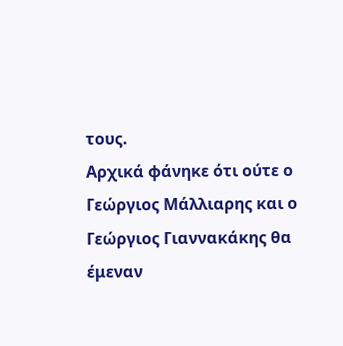τους.
Αρχικά φάνηκε ότι ούτε ο Γεώργιος Μάλλιαρης και ο
Γεώργιος Γιαννακάκης θα έμεναν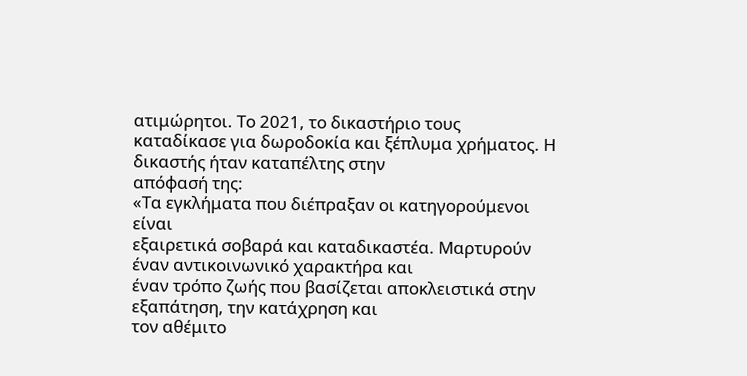ατιμώρητοι. Το 2021, το δικαστήριο τους
καταδίκασε για δωροδοκία και ξέπλυμα χρήματος. Η δικαστής ήταν καταπέλτης στην
απόφασή της:
«Τα εγκλήματα που διέπραξαν οι κατηγορούμενοι είναι
εξαιρετικά σοβαρά και καταδικαστέα. Μαρτυρούν έναν αντικοινωνικό χαρακτήρα και
έναν τρόπο ζωής που βασίζεται αποκλειστικά στην εξαπάτηση, την κατάχρηση και
τον αθέμιτο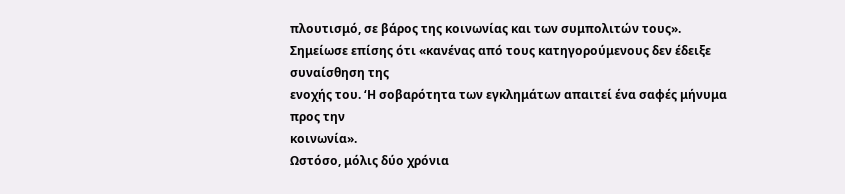πλουτισμό, σε βάρος της κοινωνίας και των συμπολιτών τους».
Σημείωσε επίσης ότι «κανένας από τους κατηγορούμενους δεν έδειξε συναίσθηση της
ενοχής του. ‘Η σοβαρότητα των εγκλημάτων απαιτεί ένα σαφές μήνυμα προς την
κοινωνία».
Ωστόσο, μόλις δύο χρόνια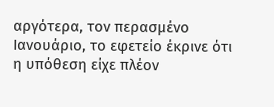αργότερα, τον περασμένο
Ιανουάριο, το εφετείο έκρινε ότι η υπόθεση είχε πλέον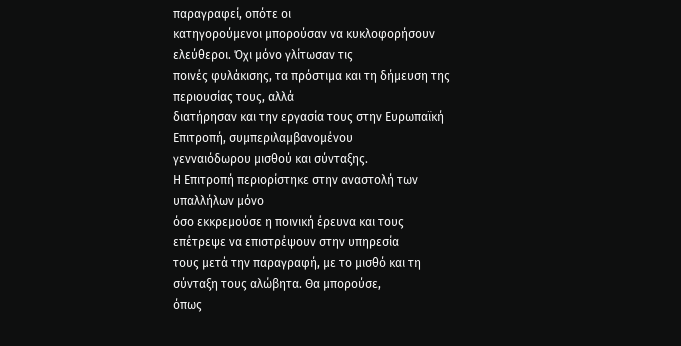παραγραφεί, οπότε οι
κατηγορούμενοι μπορούσαν να κυκλοφορήσουν ελεύθεροι. Όχι μόνο γλίτωσαν τις
ποινές φυλάκισης, τα πρόστιμα και τη δήμευση της περιουσίας τους, αλλά
διατήρησαν και την εργασία τους στην Ευρωπαϊκή Επιτροπή, συμπεριλαμβανομένου
γενναιόδωρου μισθού και σύνταξης.
Η Επιτροπή περιορίστηκε στην αναστολή των υπαλλήλων μόνο
όσο εκκρεμούσε η ποινική έρευνα και τους επέτρεψε να επιστρέψουν στην υπηρεσία
τους μετά την παραγραφή, με το μισθό και τη σύνταξη τους αλώβητα. Θα μπορούσε,
όπως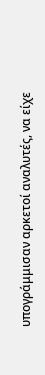υπογράμμισαν αρκετοί αναλυτές, να είχε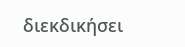διεκδικήσει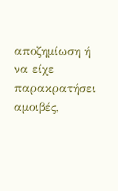αποζημίωση ή να είχε
παρακρατήσει αμοιβές,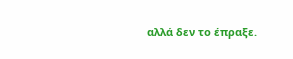αλλά δεν το έπραξε.